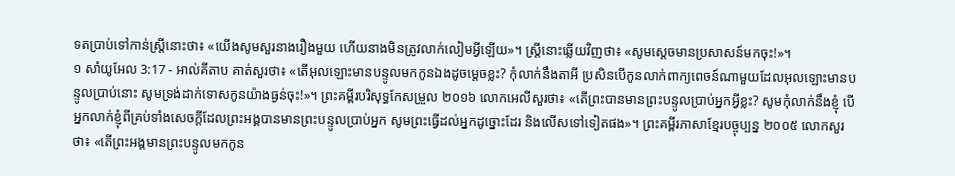ទតប្រាប់ទៅកាន់ស្ត្រីនោះថា៖ «យើងសូមសួរនាងរឿងមួយ ហើយនាងមិនត្រូវលាក់លៀមអ្វីឡើយ»។ ស្ត្រីនោះឆ្លើយវិញថា៖ «សូមស្តេចមានប្រសាសន៍មកចុះ!»។
១ សាំយូអែល 3:17 - អាល់គីតាប គាត់សួរថា៖ «តើអុលឡោះមានបន្ទូលមកកូនឯងដូចម្តេចខ្លះ? កុំលាក់នឹងតាអី ប្រសិនបើកូនលាក់ពាក្យពេចន៍ណាមួយដែលអុលឡោះមានបន្ទូលប្រាប់នោះ សូមទ្រង់ដាក់ទោសកូនយ៉ាងធ្ងន់ចុះ!»។ ព្រះគម្ពីរបរិសុទ្ធកែសម្រួល ២០១៦ លោកអេលីសួរថា៖ «តើព្រះបានមានព្រះបន្ទូលប្រាប់អ្នកអ្វីខ្លះ? សូមកុំលាក់នឹងខ្ញុំ បើអ្នកលាក់ខ្ញុំពីគ្រប់ទាំងសេចក្ដីដែលព្រះអង្គបានមានព្រះបន្ទូលប្រាប់អ្នក សូមព្រះធ្វើដល់អ្នកដូច្នោះដែរ និងលើសទៅទៀតផង»។ ព្រះគម្ពីរភាសាខ្មែរបច្ចុប្បន្ន ២០០៥ លោកសួរថា៖ «តើព្រះអង្គមានព្រះបន្ទូលមកកូន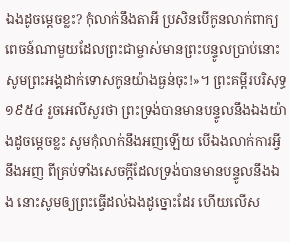ឯងដូចម្ដេចខ្លះ? កុំលាក់នឹងតាអី ប្រសិនបើកូនលាក់ពាក្យពេចន៍ណាមួយដែលព្រះជាម្ចាស់មានព្រះបន្ទូលប្រាប់នោះ សូមព្រះអង្គដាក់ទោសកូនយ៉ាងធ្ងន់ចុះ!»។ ព្រះគម្ពីរបរិសុទ្ធ ១៩៥៤ រួចអេលីសួរថា ព្រះទ្រង់បានមានបន្ទូលនឹងឯងយ៉ាងដូចម្តេចខ្លះ សូមកុំលាក់នឹងអញឡើយ បើឯងលាក់ការអ្វីនឹងអញ ពីគ្រប់ទាំងសេចក្ដីដែលទ្រង់បានមានបន្ទូលនឹងឯង នោះសូមឲ្យព្រះធ្វើដល់ឯងដូច្នោះដែរ ហើយលើស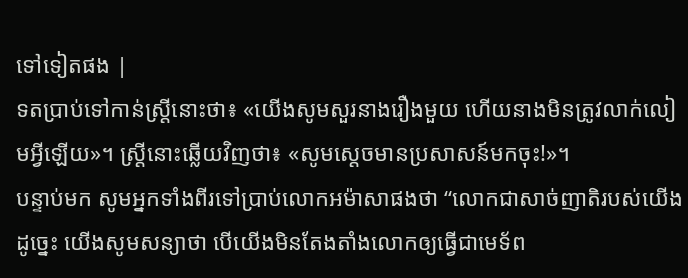ទៅទៀតផង |
ទតប្រាប់ទៅកាន់ស្ត្រីនោះថា៖ «យើងសូមសួរនាងរឿងមួយ ហើយនាងមិនត្រូវលាក់លៀមអ្វីឡើយ»។ ស្ត្រីនោះឆ្លើយវិញថា៖ «សូមស្តេចមានប្រសាសន៍មកចុះ!»។
បន្ទាប់មក សូមអ្នកទាំងពីរទៅប្រាប់លោកអម៉ាសាផងថា “លោកជាសាច់ញាតិរបស់យើង ដូច្នេះ យើងសូមសន្យាថា បើយើងមិនតែងតាំងលោកឲ្យធ្វើជាមេទ័ព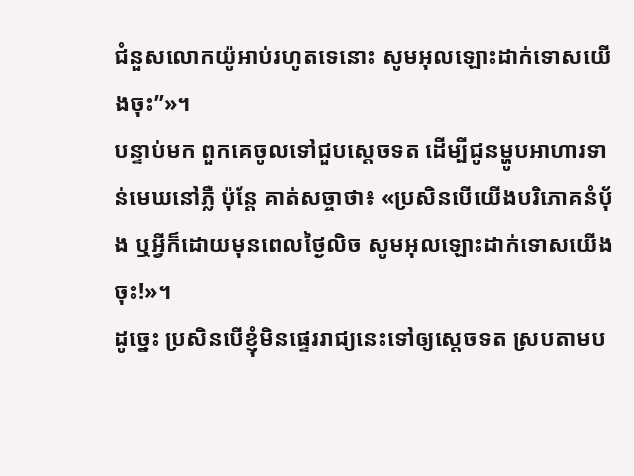ជំនួសលោកយ៉ូអាប់រហូតទេនោះ សូមអុលឡោះដាក់ទោសយើងចុះ”»។
បន្ទាប់មក ពួកគេចូលទៅជួបស្តេចទត ដើម្បីជូនម្ហូបអាហារទាន់មេឃនៅភ្លឺ ប៉ុន្តែ គាត់សច្ចាថា៖ «ប្រសិនបើយើងបរិភោគនំបុ័ង ឬអ្វីក៏ដោយមុនពេលថ្ងៃលិច សូមអុលឡោះដាក់ទោសយើងចុះ!»។
ដូច្នេះ ប្រសិនបើខ្ញុំមិនផ្ទេររាជ្យនេះទៅឲ្យស្តេចទត ស្របតាមប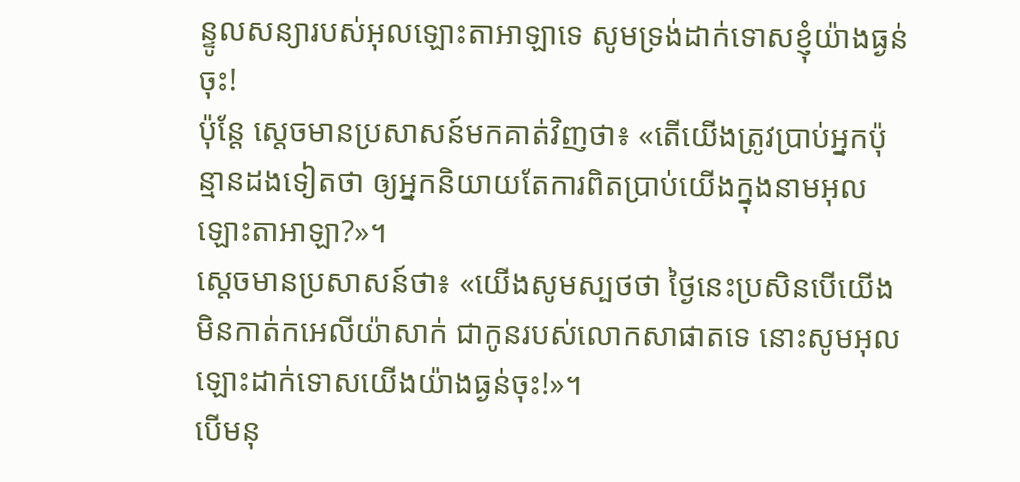ន្ទូលសន្យារបស់អុលឡោះតាអាឡាទេ សូមទ្រង់ដាក់ទោសខ្ញុំយ៉ាងធ្ងន់ចុះ!
ប៉ុន្តែ ស្តេចមានប្រសាសន៍មកគាត់វិញថា៖ «តើយើងត្រូវប្រាប់អ្នកប៉ុន្មានដងទៀតថា ឲ្យអ្នកនិយាយតែការពិតប្រាប់យើងក្នុងនាមអុលឡោះតាអាឡា?»។
ស្តេចមានប្រសាសន៍ថា៖ «យើងសូមស្បថថា ថ្ងៃនេះប្រសិនបើយើងមិនកាត់កអេលីយ៉ាសាក់ ជាកូនរបស់លោកសាផាតទេ នោះសូមអុលឡោះដាក់ទោសយើងយ៉ាងធ្ងន់ចុះ!»។
បើមនុ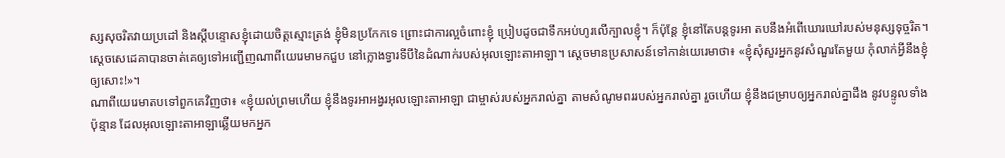ស្សសុចរិតវាយប្រដៅ និងស្តីបន្ទោសខ្ញុំដោយចិត្តស្មោះត្រង់ ខ្ញុំមិនប្រកែកទេ ព្រោះជាការល្អចំពោះខ្ញុំ ប្រៀបដូចជាទឹកអប់ហូរលើក្បាលខ្ញុំ។ ក៏ប៉ុន្តែ ខ្ញុំនៅតែបន្តទូរអា តបនឹងអំពើឃោរឃៅរបស់មនុស្សទុច្ចរិត។
ស្តេចសេដេគាបានចាត់គេឲ្យទៅអញ្ជើញណាពីយេរេមាមកជួប នៅក្លោងទ្វារទីបីនៃដំណាក់របស់អុលឡោះតាអាឡា។ ស្ដេចមានប្រសាសន៍ទៅកាន់យេរេមាថា៖ «ខ្ញុំសុំសួរអ្នកនូវសំណួរតែមួយ កុំលាក់អ្វីនឹងខ្ញុំឲ្យសោះ!»។
ណាពីយេរេមាតបទៅពួកគេវិញថា៖ «ខ្ញុំយល់ព្រមហើយ ខ្ញុំនឹងទូរអាអង្វរអុលឡោះតាអាឡា ជាម្ចាស់របស់អ្នករាល់គ្នា តាមសំណូមពររបស់អ្នករាល់គ្នា រួចហើយ ខ្ញុំនឹងជម្រាបឲ្យអ្នករាល់គ្នាដឹង នូវបន្ទូលទាំងប៉ុន្មាន ដែលអុលឡោះតាអាឡាឆ្លើយមកអ្នក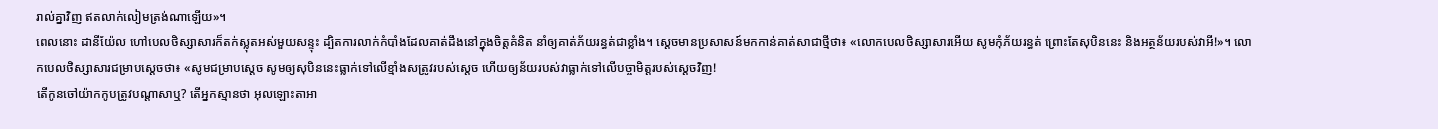រាល់គ្នាវិញ ឥតលាក់លៀមត្រង់ណាឡើយ»។
ពេលនោះ ដានីយ៉ែល ហៅបេលថិស្សាសារក៏តក់ស្លុតអស់មួយសន្ទុះ ដ្បិតការលាក់កំបាំងដែលគាត់ដឹងនៅក្នុងចិត្តគំនិត នាំឲ្យគាត់ភ័យរន្ធត់ជាខ្លាំង។ ស្តេចមានប្រសាសន៍មកកាន់គាត់សាជាថ្មីថា៖ «លោកបេលថិស្សាសារអើយ សូមកុំភ័យរន្ធត់ ព្រោះតែសុបិននេះ និងអត្ថន័យរបស់វាអី!»។ លោកបេលថិស្សាសារជម្រាបស្ដេចថា៖ «សូមជម្រាបស្តេច សូមឲ្យសុបិននេះធ្លាក់ទៅលើខ្មាំងសត្រូវរបស់ស្តេច ហើយឲ្យន័យរបស់វាធ្លាក់ទៅលើបច្ចាមិត្តរបស់ស្តេចវិញ!
តើកូនចៅយ៉ាកកូបត្រូវបណ្ដាសាឬ? តើអ្នកស្មានថា អុលឡោះតាអា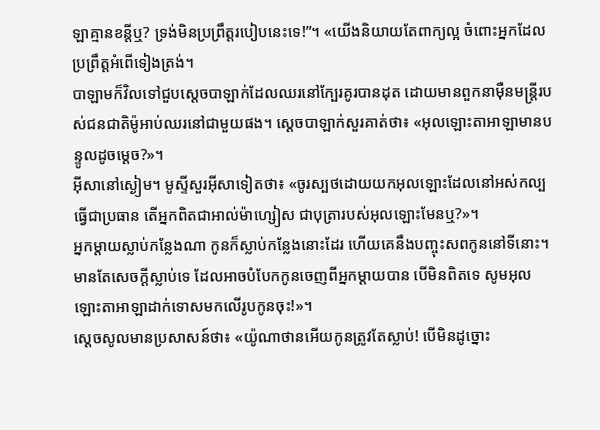ឡាគ្មានខន្តីឬ? ទ្រង់មិនប្រព្រឹត្តរបៀបនេះទេ!”។ «យើងនិយាយតែពាក្យល្អ ចំពោះអ្នកដែលប្រព្រឹត្តអំពើទៀងត្រង់។
បាឡាមក៏វិលទៅជួបស្តេចបាឡាក់ដែលឈរនៅក្បែរគូរបានដុត ដោយមានពួកនាម៉ឺនមន្ត្រីរបស់ជនជាតិម៉ូអាប់ឈរនៅជាមួយផង។ ស្តេចបាឡាក់សួរគាត់ថា៖ «អុលឡោះតាអាឡាមានបន្ទូលដូចម្តេច?»។
អ៊ីសានៅស្ងៀម។ មូស្ទីសួរអ៊ីសាទៀតថា៖ «ចូរស្បថដោយយកអុលឡោះដែលនៅអស់កល្បធ្វើជាប្រធាន តើអ្នកពិតជាអាល់ម៉ាហ្សៀស ជាបុត្រារបស់អុលឡោះមែនឬ?»។
អ្នកម្តាយស្លាប់កន្លែងណា កូនក៏ស្លាប់កន្លែងនោះដែរ ហើយគេនឹងបញ្ចុះសពកូននៅទីនោះ។ មានតែសេចក្តីស្លាប់ទេ ដែលអាចបំបែកកូនចេញពីអ្នកម្តាយបាន បើមិនពិតទេ សូមអុលឡោះតាអាឡាដាក់ទោសមកលើរូបកូនចុះ!»។
ស្តេចសូលមានប្រសាសន៍ថា៖ «យ៉ូណាថានអើយកូនត្រូវតែស្លាប់! បើមិនដូច្នោះ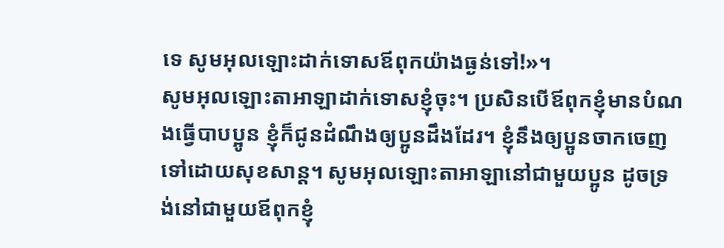ទេ សូមអុលឡោះដាក់ទោសឪពុកយ៉ាងធ្ងន់ទៅ!»។
សូមអុលឡោះតាអាឡាដាក់ទោសខ្ញុំចុះ។ ប្រសិនបើឪពុកខ្ញុំមានបំណងធ្វើបាបប្អូន ខ្ញុំក៏ជូនដំណឹងឲ្យប្អូនដឹងដែរ។ ខ្ញុំនឹងឲ្យប្អូនចាកចេញទៅដោយសុខសាន្ត។ សូមអុលឡោះតាអាឡានៅជាមួយប្អូន ដូចទ្រង់នៅជាមួយឪពុកខ្ញុំ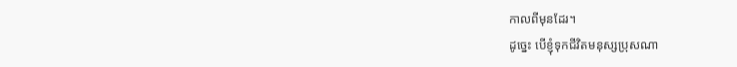កាលពីមុនដែរ។
ដូច្នេះ បើខ្ញុំទុកជីវិតមនុស្សប្រុសណា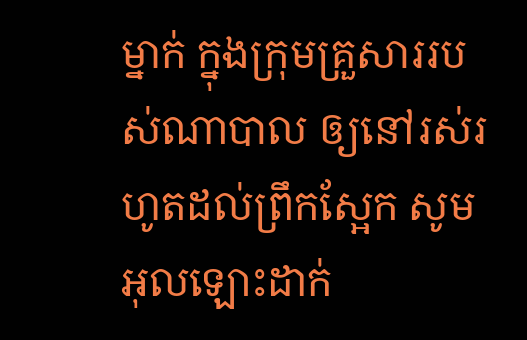ម្នាក់ ក្នុងក្រុមគ្រួសាររបស់ណាបាល ឲ្យនៅរស់រហូតដល់ព្រឹកស្អែក សូមអុលឡោះដាក់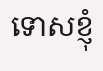ទោសខ្ញុំ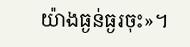យ៉ាងធ្ងន់ធ្ងរចុះ»។